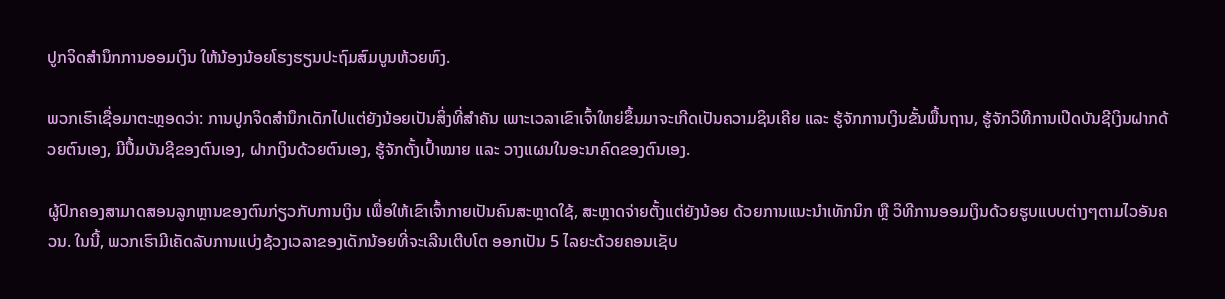ປູກຈິດສໍານຶກການອອມເງິນ ໃຫ້ນ້ອງນ້ອຍໂຮງຮຽນປະຖົມສົມບູນຫ້ວຍຫົງ.

ພວກເຮົາເຊື່ອມາຕະຫຼອດວ່າ: ການປູກຈິດສຳນຶກເດັກໄປແຕ່ຍັງນ້ອຍເປັນສິ່ງທີ່ສຳຄັນ ເພາະເວລາເຂົາເຈົ້າໃຫຍ່ຂຶ້ນມາຈະເກີດເປັນຄວາມຊິນເຄີຍ ແລະ ຮູ້ຈັກການເງິນຂັ້ນພື້ນຖານ, ຮູ້ຈັກວິທີການເປີດບັນຊີເງິນຝາກດ້ວຍຕົນເອງ, ມີປຶ້ມບັນຊີຂອງຕົນເອງ, ຝາກເງິນດ້ວຍຕົນເອງ, ຮູ້ຈັກຕັ້ງເປົ້າໝາຍ ແລະ ວາງແຜນໃນອະນາຄົດຂອງຕົນເອງ.

ຜູ້ປົກຄອງສາມາດສອນລູກຫຼານຂອງຕົນກ່ຽວກັບການເງິນ ເພື່ອໃຫ້ເຂົາເຈົ້າກາຍເປັນຄົນສະຫຼາດໃຊ້, ສະຫຼາດຈ່າຍຕັ້ງແຕ່ຍັງນ້ອຍ ດ້ວຍການແນະນຳເທັກນິກ ຫຼື ວິທີການອອມເງິນດ້ວຍຮູບແບບຕ່າງໆຕາມໄວອັນຄວນ. ໃນນີ້, ພວກເຮົາມີເຄັດລັບການແບ່ງຊ້ວງເວລາຂອງເດັກນ້ອຍທີ່ຈະເລີນເຕີບໂຕ ອອກເປັນ 5 ໄລຍະດ້ວຍຄອນເຊັບ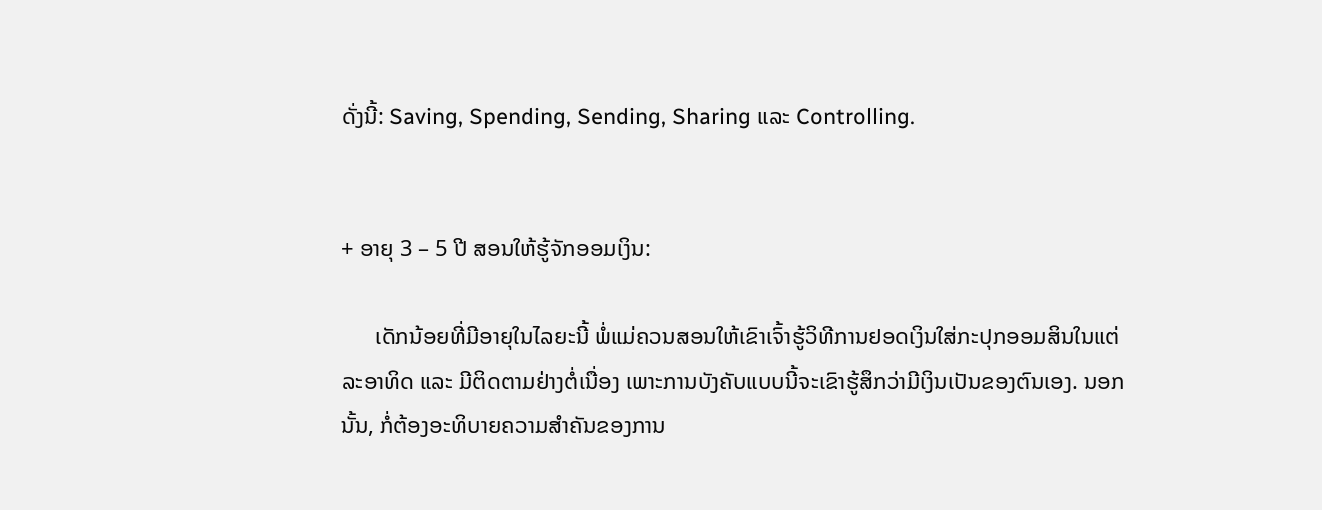ດັ່ງນີ້: Saving, Spending, Sending, Sharing ແລະ Controlling.


+ ອາຍຸ 3 – 5 ປີ ສອນໃຫ້ຮູ້ຈັກອອມເງິນ:

      ເດັກນ້ອຍທີ່ມີອາຍຸໃນໄລຍະນີ້ ພໍ່ແມ່ຄວນສອນໃຫ້ເຂົາເຈົ້າຮູ້ວິທີການຢອດເງິນໃສ່ກະປຸກອອມສິນໃນແຕ່ລະອາທິດ ແລະ ມີຕິດຕາມຢ່າງຕໍ່ເນື່ອງ ເພາະການບັງຄັບແບບນີ້ຈະເຂົາຮູ້ສຶກວ່າມີເງິນເປັນຂອງຕົນເອງ. ນອກນັ້ນ, ກໍ່ຕ້ອງອະທິບາຍຄວາມສໍາຄັນຂອງການ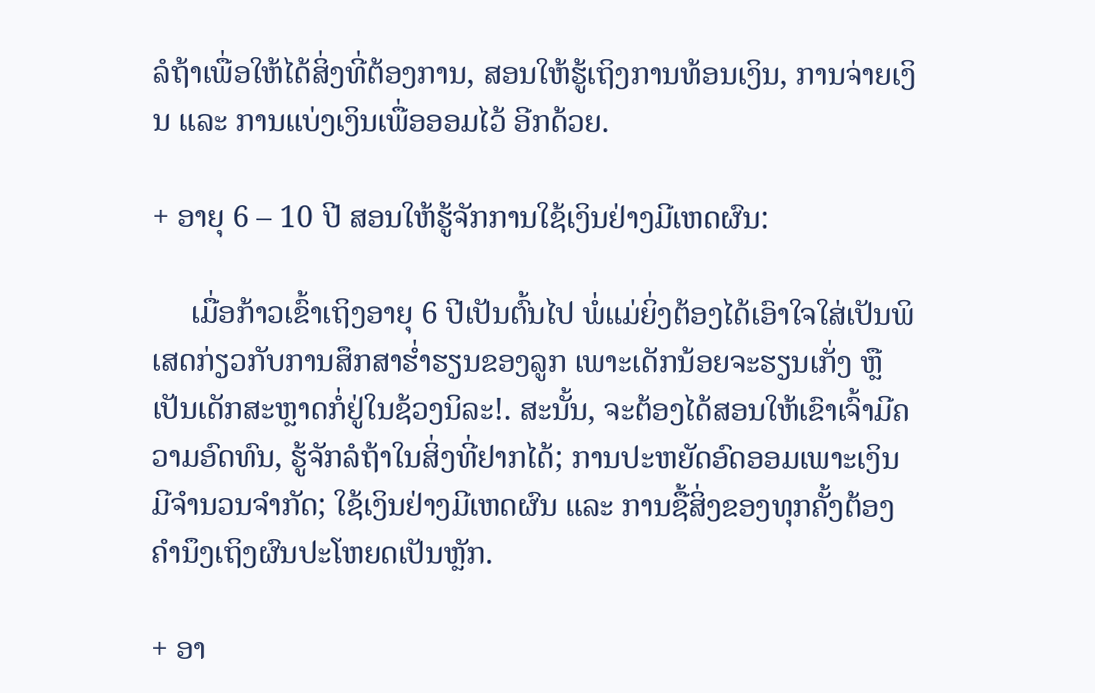ລໍຖ້າເພື່ອໃຫ້ໄດ້ສິ່ງທີ່ຕ້ອງການ, ສອນໃຫ້ຮູ້ເຖິງການທ້ອນເງິນ, ການຈ່າຍເງິນ ແລະ ການແບ່ງເງິນເພື່ອອອມໄວ້ ອີກດ້ວຍ.

+ ອາຍຸ 6 – 10 ປີ ສອນໃຫ້ຮູ້ຈັກການໃຊ້ເງິນຢ່າງມີເຫດຜົນ:

     ເມື່ອກ້າວເຂົ້າເຖິງອາຍຸ 6 ປີເປັນຕົ້ນໄປ ພໍ່ແມ່ຍິ່ງຕ້ອງໄດ້ເອົາໃຈໃສ່ເປັນພິເສດກ່ຽວກັບການສຶກສາຮໍ່າຮຽນຂອງລູກ ເພາະເດັກນ້ອຍຈະຮຽນເກັ່ງ ຫຼື ເປັນເດັກສະຫຼາດກໍ່ຢູ່ໃນຊ້ວງນິລະ!. ສະນັ້ນ, ຈະຕ້ອງໄດ້ສອນໃຫ້ເຂົາເຈົ້າມີຄວາມອົດທົນ, ຮູ້ຈັກລໍຖ້າໃນສິ່ງທີ່ຢາກໄດ້; ການປະຫຍັດອົດອອມເພາະເງິນມີຈໍານວນຈໍາກັດ; ໃຊ້ເງິນຢ່າງມີເຫດຜົນ ແລະ ການຊື້ສິ່ງຂອງທຸກຄັ້ງຕ້ອງຄຳນຶງເຖິງຜົນປະໂຫຍດເປັນຫຼັກ.

+ ອາ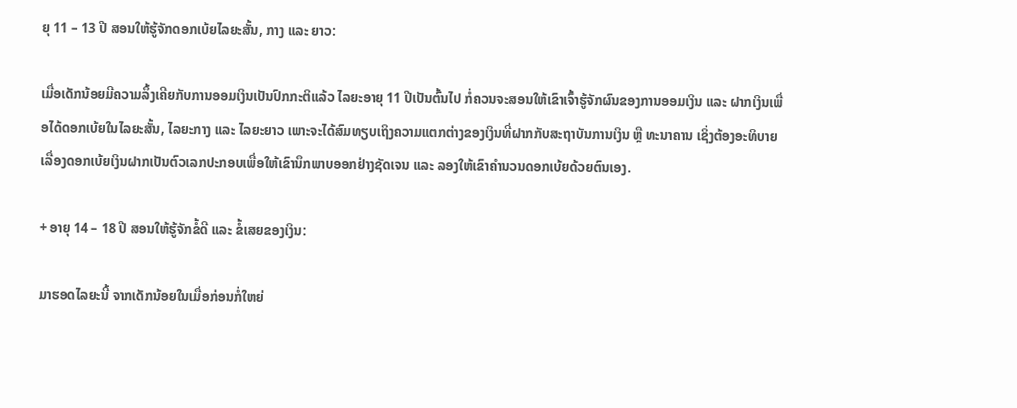ຍຸ 11 – 13 ປີ ສອນໃຫ້ຮູ້ຈັກດອກເບ້ຍໄລຍະສັ້ນ, ກາງ ແລະ ຍາວ:

ເມື່ອເດັກນ້ອຍມີຄວາມລຶ້ງເຄີຍກັບການອອມເງິນເປັນປົກກະຕິແລ້ວ ໄລຍະອາຍຸ 11 ປີເປັນຕົ້ນໄປ ກໍ່ຄວນຈະສອນໃຫ້ເຂົາເຈົ້າຮູ້ຈັກຜົນຂອງການອອມເງິນ ແລະ ຝາກເງິນເພື່ອໄດ້ດອກເບ້ຍໃນໄລຍະສັ້ນ, ໄລຍະກາງ ແລະ ໄລຍະຍາວ ເພາະຈະໄດ້ສົມທຽບເຖິງຄວາມແຕກຕ່າງຂອງເງິນທີ່ຝາກກັບສະຖາບັນການເງິນ ຫຼື ທະນາຄານ ເຊິ່ງຕ້ອງອະທິບາຍເລື່ອງດອກເບ້ຍເງິນຝາກເປັນຕົວເລກປະກອບເພື່ອໃຫ້ເຂົານຶກພາບອອກຢ່າງຊັດເຈນ ແລະ ລອງໃຫ້ເຂົາຄຳນວນດອກເບ້ຍດ້ວຍຕົນເອງ.

+ ອາຍຸ 14 – 18 ປີ ສອນໃຫ້ຮູ້ຈັກຂໍ້ດີ ແລະ ຂໍ້ເສຍຂອງເງິນ:

ມາຮອດໄລຍະນີ້ ຈາກເດັກນ້ອຍໃນເມື່ອກ່ອນກໍ່ໃຫຍ່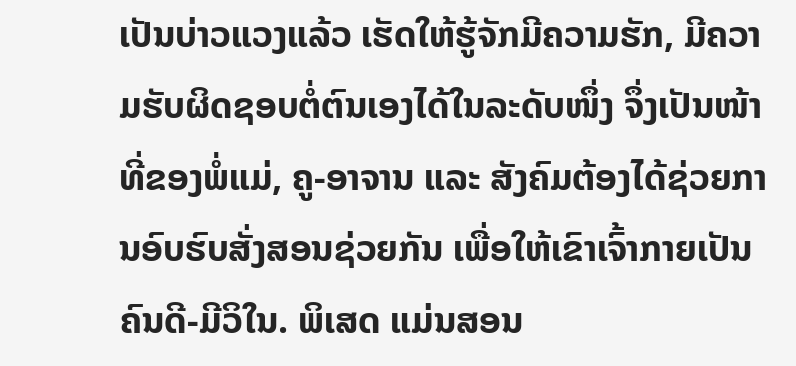ເປັນບ່າວແວງແລ້ວ ເຮັດໃຫ້ຮູ້ຈັກມີຄວາມຮັກ, ມີຄວາມຮັບຜິດຊອບຕໍ່ຕົນເອງໄດ້ໃນລະດັບໜຶ່ງ ຈຶ່ງເປັນໜ້າທີ່ຂອງພໍ່ແມ່, ຄູ-ອາຈານ ແລະ ສັງຄົມຕ້ອງໄດ້ຊ່ວຍການອົບຮົບສັ່ງສອນຊ່ວຍກັນ ເພື່ອໃຫ້ເຂົາເຈົ້າກາຍເປັນຄົນດີ-ມີວິໃນ. ພິເສດ ແມ່ນສອນ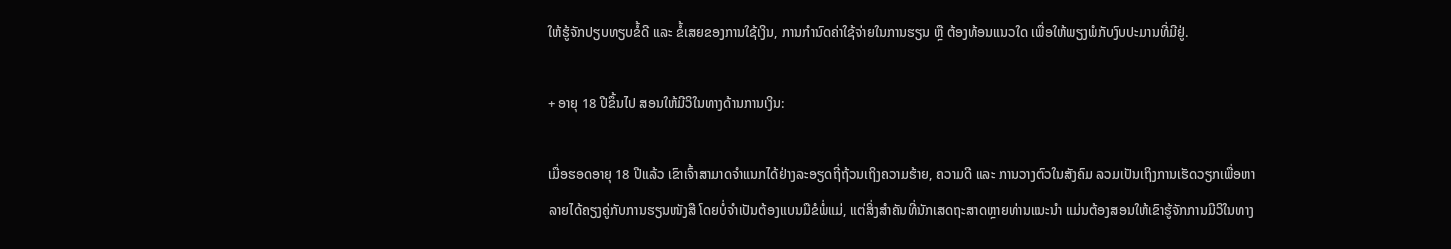ໃຫ້ຮູ້ຈັກປຽບທຽບຂໍ້ດີ ແລະ ຂໍ້ເສຍຂອງການໃຊ້ເງິນ, ການກໍານົດຄ່າໃຊ້ຈ່າຍໃນການຮຽນ ຫຼື ຕ້ອງທ້ອນແນວໃດ ເພື່ອໃຫ້ພຽງພໍກັບງົບປະມານທີ່ມີຢູ່.

+ ອາຍຸ 18 ປີຂຶ້ນໄປ ສອນໃຫ້ມີວິໃນທາງດ້ານການເງິນ:

ເມື່ອຮອດອາຍຸ 18 ປີແລ້ວ ເຂົາເຈົ້າສາມາດຈໍາແນກໄດ້ຢ່າງລະອຽດຖີ່ຖ້ວນເຖິງຄວາມຮ້າຍ, ຄວາມດີ ແລະ ການວາງຕົວໃນສັງຄົມ ລວມເປັນເຖິງການເຮັດວຽກເພື່ອຫາລາຍໄດ້ຄຽງຄູ່ກັບການຮຽນໜັງສື ໂດຍບໍ່ຈໍາເປັນຕ້ອງແບນມືຂໍພໍ່ແມ່, ແຕ່ສິ່ງສໍາຄັນທີ່ນັກເສດຖະສາດຫຼາຍທ່ານແນະນຳ ແມ່ນຕ້ອງສອນໃຫ້ເຂົາຮູ້ຈັກການມີວິໃນທາງ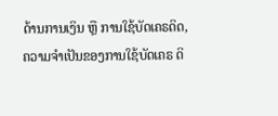ດ້ານການເງິນ ຫຼື ການໃຊ້ບັດເຄຣດິດ, ຄວາມຈໍາເປັນຂອງການໃຊ້ບັດເຄຣ ດິ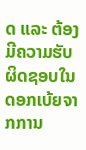ດ ແລະ ຕ້ອງມີຄວາມຮັບຜິດຊອບໃນດອກເບ້ຍຈາກການ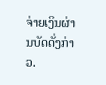ຈ່າຍເງິນຜ່ານບັດດັ່ງກ່າວ.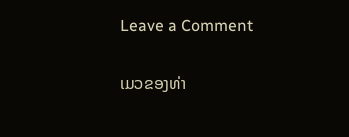Leave a Comment

ເມວຂອງທ່າ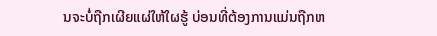ນຈະບໍ່ຖືກເຜີຍແຜ່ໃຫ້ໃຜຮູ້ ບ່ອນທີ່ຕ້ອງການແມ່ນຖືກຫ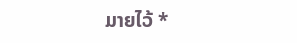ມາຍໄວ້ *